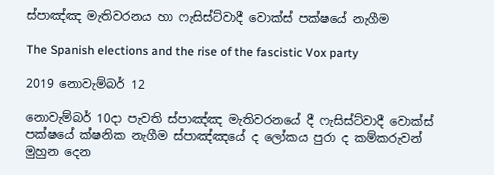ස්පාඤ්ඤ මැතිවරනය හා ෆැසිස්ට්වාදී වොක්ස් පක්ෂයේ නැගීම

The Spanish elections and the rise of the fascistic Vox party

2019 නොවැම්බර් 12

නොවැම්බර් 10දා පැවති ස්පාඤ්ඤ මැතිවරනයේ දී ෆැසිස්ට්වාදී වොක්ස් පක්ෂයේ ක්ෂනික නැගීම ස්පාඤ්ඤයේ ද ලෝකය පුරා ද කම්කරුවන් මුහුන දෙන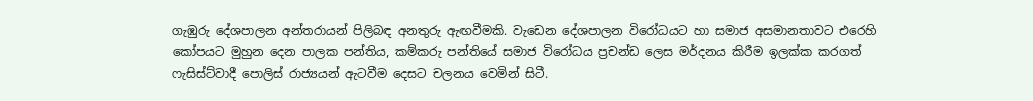ගැඹුරු දේශපාලන අන්තරායන් පිලිබඳ අනතුරු ඇඟවීමකි. වැඩෙන දේශපාලන විරෝධයට හා සමාජ අසමානතාවට එරෙහි කෝපයට මුහුන දෙන පාලක පන්තිය, කම්කරු පන්තියේ සමාජ විරෝධය ප්‍රචන්ඩ ලෙස මර්දනය කිරීම ඉලක්ක කරගත් ෆැසිස්ට්වාදී පොලිස් රාජ්‍යයන් ඇටවීම දෙසට චලනය වෙමින් සිටී.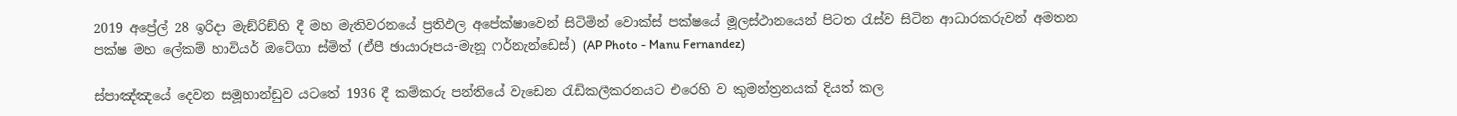2019 අප්‍රේල් 28 ඉරිදා මැඞ්රිඞ්හි දී මහ මැතිවරනයේ ප්‍රතිඵල අපේක්ෂාවෙන් සිටිමින් වොක්ස් පක්ෂයේ මූලස්ථානයෙන් පිටත රැස්ව සිටින ආධාරකරුවන් අමතන පක්ෂ මහ ලේකම් හාවියර් ඔටේගා ස්මිත් (ඒපී ඡායාරූපය-මැනූ ෆර්නැන්ඩෙස්) (AP Photo - Manu Fernandez)

ස්පාඤ්ඤයේ දෙවන සමූහාන්ඩුව යටතේ 1936 දී කම්කරු පන්තියේ වැඩෙන රැඩිකලීකරනයට එරෙහි ව කුමන්ත්‍රනයක් දියත් කල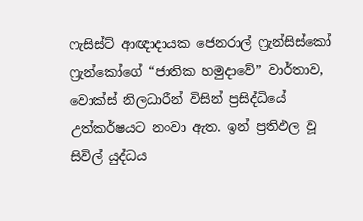ෆැසිස්ට් ආඥාදායක ජෙනරාල් ෆ්‍රැන්සිස්කෝ ෆ්‍රැන්කෝගේ “ජාතික හමුදාවේ” වාර්තාව, වොක්ස් නිලධාරීන් විසින් ප්‍රසිද්ධියේ උත්කර්ෂයට නංවා ඇත. ඉන් ප්‍රතිඵල වූ සිවිල් යුද්ධය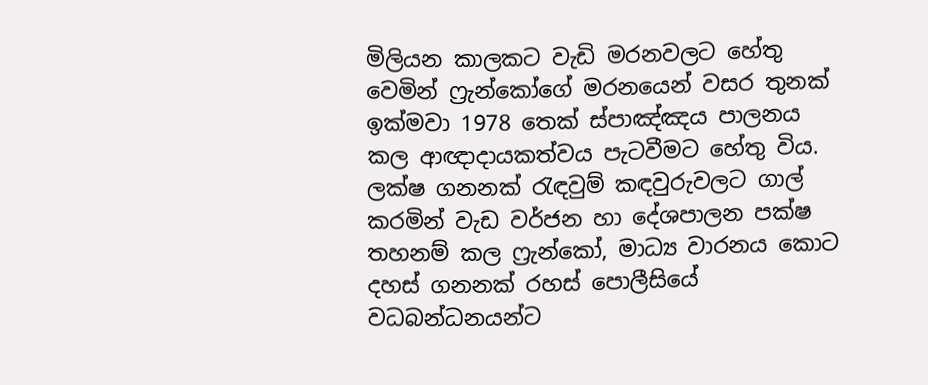මිලියන කාලකට වැඩි මරනවලට හේතු වෙමින් ෆ්‍රැන්කෝගේ මරනයෙන් වසර තුනක් ඉක්මවා 1978 තෙක් ස්පාඤ්ඤය පාලනය කල ආඥාදායකත්වය පැටවීමට හේතු විය. ලක්ෂ ගනනක් රැඳවුම් කඳවුරුවලට ගාල් කරමින් වැඩ වර්ජන හා දේශපාලන පක්ෂ තහනම් කල ෆ්‍රැන්කෝ, මාධ්‍ය වාරනය කොට දහස් ගනනක් රහස් පොලීසියේ වධබන්ධනයන්ට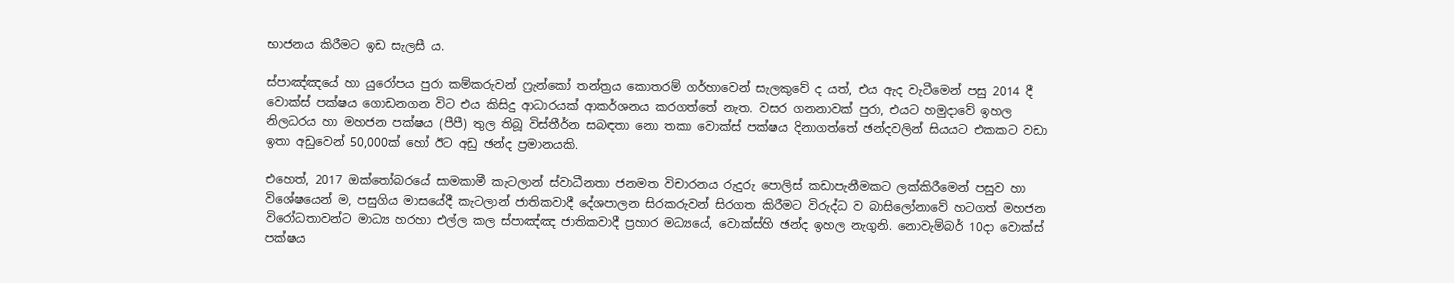භාජනය කිරීමට ඉඩ සැලසී ය.

ස්පාඤ්ඤයේ හා යුරෝපය පුරා කම්කරුවන් ෆ්‍රැන්කෝ තන්ත්‍රය කොතරම් ගර්හාවෙන් සැලකුවේ ද යත්, එය ඇද වැටීමෙන් පසු 2014 දී වොක්ස් පක්ෂය ගොඩනගන විට එය කිසිදු ආධාරයක් ආකර්ශනය කරගත්තේ නැත. වසර ගනනාවක් පුරා, එයට හමුදාවේ ඉහල නිලධරය හා මහජන පක්ෂය (පීපී) තුල තිබූ විස්තීර්න සබඳතා නො තකා වොක්ස් පක්ෂය දිනාගත්තේ ඡන්දවලින් සියයට එකකට වඩා ඉතා අඩුවෙන් 50,000ක් හෝ ඊට අඩු ඡන්ද ප්‍රමානයකි.

එහෙත්, 2017 ඔක්තෝබරයේ සාමකාමී කැටලාන් ස්වාධීනතා ජනමත විචාරනය රුදුරු පොලිස් කඩාපැනීමකට ලක්කිරීමෙන් පසුව හා විශේෂයෙන් ම, පසුගිය මාසයේදී කැටලාන් ජාතිකවාදී දේශපාලන සිරකරුවන් සිරගත කිරීමට විරුද්ධ ව බාසිලෝනාවේ හටගත් මහජන විරෝධතාවන්ට මාධ්‍ය හරහා එල්ල කල ස්පාඤ්ඤ ජාතිකවාදී ප්‍රහාර මධ්‍යයේ, වොක්ස්හි ඡන්ද ඉහල නැගුනි. නොවැම්බර් 10දා වොක්ස් පක්ෂය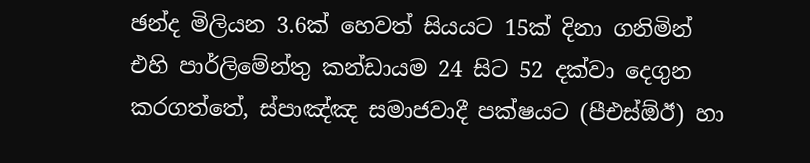ඡන්ද මිලියන 3.6ක් හෙවත් සියයට 15ක් දිනා ගනිමින් එහි පාර්ලිමේන්තු කන්ඩායම 24 සිට 52 දක්වා දෙගුන කරගත්තේ, ස්පාඤ්ඤ සමාජවාදී පක්ෂයට (පීඑස්ඕඊ) හා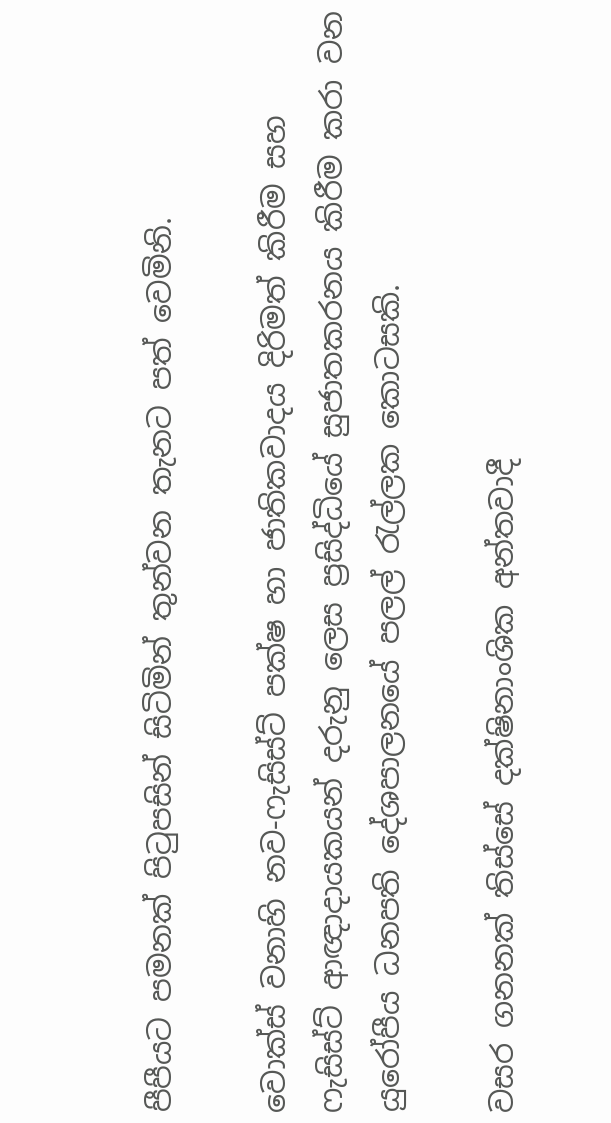පීපීයට පමනක් පිටුපසින් සිටිමින් තුන්වන තැනට පත් වෙමිනි.

වොක්ස් වනාහි නව-ෆැසිස්ට් පක්ෂ හා ජාතිකවාදය දිරිමත් කිරීම සහ ෆැසිස්ට් ආඥාදායකයන් දරුනු ලෙස ප්‍රසිද්ධියේ සුජාතකරනය කිරීම කරා වන යුරෝපීය ධනපති දේශපාලනයේ පලල් රැල්ලක කොටසකි.

වසර ගනනක් තිස්සේ දක්ෂිනාංශික අන්තවාදී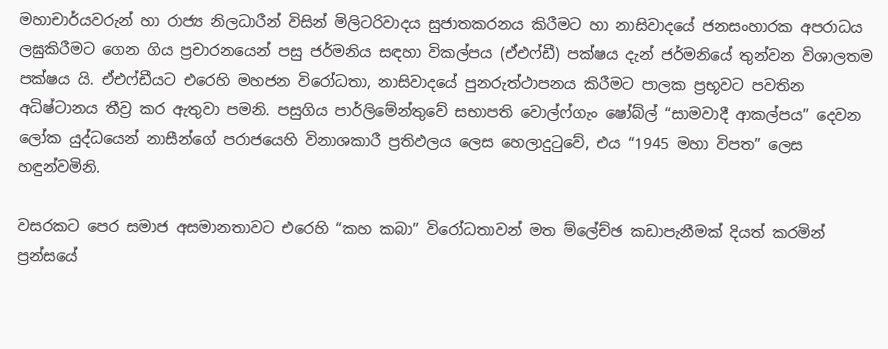මහාචාර්යවරුන් හා රාජ්‍ය නිලධාරීන් විසින් මිලිටරිවාදය සුජාතකරනය කිරීමට හා නාසිවාදයේ ජනසංහාරක අපරාධය ලඝුකිරීමට ගෙන ගිය ප්‍රචාරනයෙන් පසු ජර්මනිය සඳහා විකල්පය (ඒඑෆ්ඩී) පක්ෂය දැන් ජර්මනියේ තුන්වන විශාලතම පක්ෂය යි. ඒඑෆ්ඩීයට එරෙහි මහජන විරෝධතා, නාසිවාදයේ පුනරුත්ථාපනය කිරීමට පාලක ප්‍රභූවට පවතින අධිෂ්ටානය තීව්‍ර කර ඇතුවා පමනි. පසුගිය පාර්ලිමේන්තුවේ සභාපති වොල්ෆ්ගැං ෂෝබ්ල් “සාමවාදී ආකල්පය” දෙවන ලෝක යුද්ධයෙන් නාසීන්ගේ පරාජයෙහි විනාශකාරී ප්‍රතිඵලය ලෙස හෙලාදුටුවේ, එය “1945 මහා විපත” ලෙස හඳුන්වමිනි.

වසරකට පෙර සමාජ අසමානතාවට එරෙහි “කහ කබා” විරෝධතාවන් මත ම්ලේච්ඡ කඩාපැනීමක් දියත් කරමින් ප්‍රන්සයේ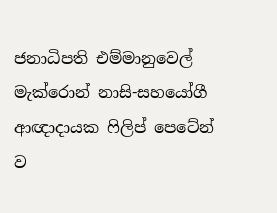ජනාධිපති එම්මානුවෙල් මැක්රොන් නාසි-සහයෝගී ආඥාදායක ෆිලිප් පෙටේන් ව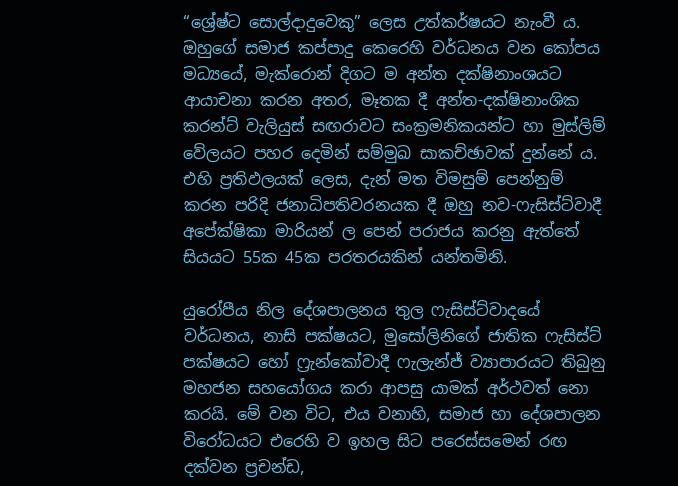“ශ්‍රේෂ්ට සොල්දාදුවෙකු” ලෙස උත්කර්ෂයට නැංවී ය. ඔහුගේ සමාජ කප්පාදු කෙරෙහි වර්ධනය වන කෝපය මධ්‍යයේ, මැක්රොන් දිගට ම අන්ත දක්ෂිනාංශයට ආයාචනා කරන අතර, මෑතක දී අන්ත-දක්ෂිනාංශික කරන්ට් වැලියුස් සඟරාවට සංක්‍රමනිකයන්ට හා මුස්ලිම් වේලයට පහර දෙමින් සම්මුඛ සාකච්ඡාවක් දුන්නේ ය. එහි ප්‍රතිඵලයක් ලෙස, දැන් මත විමසුම් පෙන්නුම් කරන පරිදි ජනාධිපතිවරනයක දී ඔහු නව-ෆැසිස්ට්වාදී අපේක්ෂිකා මාරියන් ල පෙන් පරාජය කරනු ඇත්තේ සියයට 55ක 45ක පරතරයකින් යන්තමිනි.

යුරෝපීය නිල දේශපාලනය තුල ෆැසිස්ට්වාදයේ වර්ධනය, නාසි පක්ෂයට, මුසෝලිනිගේ ජාතික ෆැසිස්ට් පක්ෂයට හෝ ෆ්‍රැන්කෝවාදී ෆැලැන්ජ් ව්‍යාපාරයට තිබුනු මහජන සහයෝගය කරා ආපසු යාමක් අර්ථවත් නො කරයි. මේ වන විට, එය වනාහි, සමාජ හා දේශපාලන විරෝධයට එරෙහි ව ඉහල සිට පරෙස්සමෙන් රඟ දක්වන ප්‍රචන්ඩ,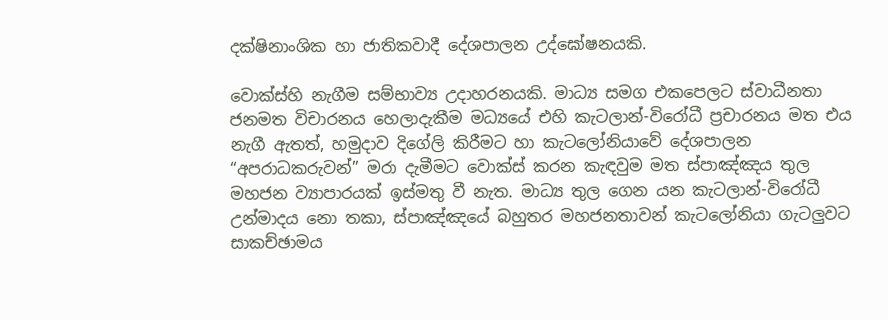දක්ෂිනාංශික හා ජාතිකවාදී දේශපාලන උද්ඝෝෂනයකි.

වොක්ස්හි නැගීම සම්භාව්‍ය උදාහරනයකි. මාධ්‍ය සමග එකපෙලට ස්වාධීනතා ජනමත විචාරනය හෙලාදැකීම මධ්‍යයේ එහි කැටලාන්-විරෝධී ප්‍රචාරනය මත එය නැගී ඇතත්, හමුදාව දිගේලි කිරීමට හා කැටලෝනියාවේ දේශපාලන “අපරාධකරුවන්” මරා දැමීමට වොක්ස් කරන කැඳවුම මත ස්පාඤ්ඤය තුල මහජන ව්‍යාපාරයක් ඉස්මතු වී නැත. මාධ්‍ය තුල ගෙන යන කැටලාන්-විරෝධී උන්මාදය නො තකා, ස්පාඤ්ඤයේ බහුතර මහජනතාවන් කැටලෝනියා ගැටලු‍වට සාකච්ඡාමය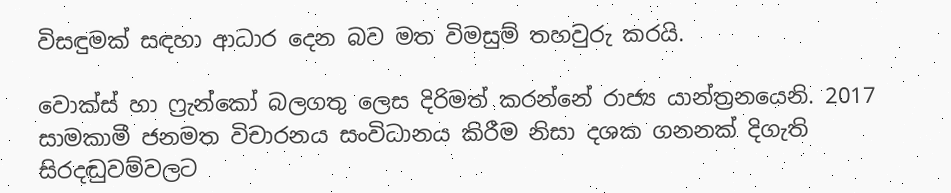විසඳුමක් සඳහා ආධාර දෙන බව මත විමසුම් තහවුරු කරයි.

වොක්ස් හා ෆ්‍රැන්කෝ බලගතු ලෙස දිරිමත් කරන්නේ රාජ්‍ය යාන්ත්‍රනයෙනි. 2017 සාමකාමී ජනමත විචාරනය සංවිධානය කිරීම නිසා දශක ගනනක් දිගැති සිරදඬුවම්වලට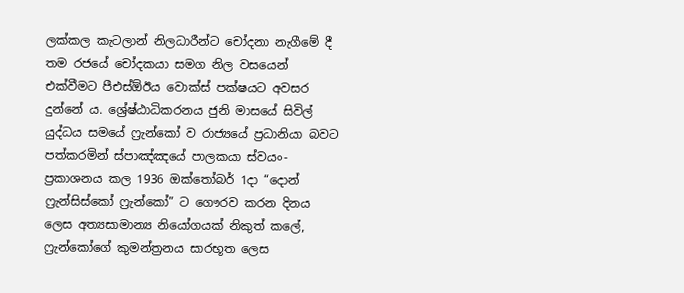ලක්කල කැටලාන් නිලධාරීන්ට චෝදනා නැගීමේ දී තම රජයේ චෝදකයා සමග නිල වසයෙන් එක්වීමට පීඑස්ඕඊය වොක්ස් පක්ෂයට අවසර දුන්නේ ය. ශ්‍රේෂ්ඨාධිකරනය ජුනි මාසයේ සිවිල් යුද්ධය සමයේ ෆ්‍රැන්කෝ ව රාජ්‍යයේ ප්‍රධානියා බවට පත්කරමින් ස්පාඤ්ඤයේ පාලකයා ස්වයං-ප්‍රකාශනය කල 1936 ඔක්තෝබර් 1දා “දොන් ෆ්‍රැන්සිස්කෝ ෆ්‍රැන්කෝ” ට ගෞරව කරන දිනය ලෙස අත්‍යසාමාන්‍ය නියෝගයක් නිකුත් කලේ, ෆ්‍රැන්කෝගේ කුමන්ත්‍රනය සාරභූත ලෙස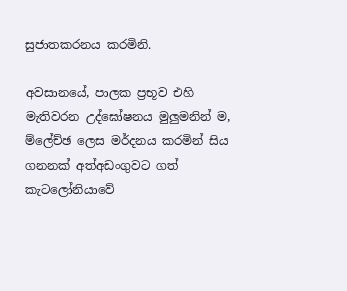සුජාතකරනය කරමිනි.

අවසානයේ, පාලක ප්‍රභූව එහි මැතිවරන උද්ඝෝෂනය මුලු‍මනින් ම, ම්ලේච්ඡ ලෙස මර්දනය කරමින් සිය ගනනක් අත්අඩංගුවට ගත් කැටලෝනියාවේ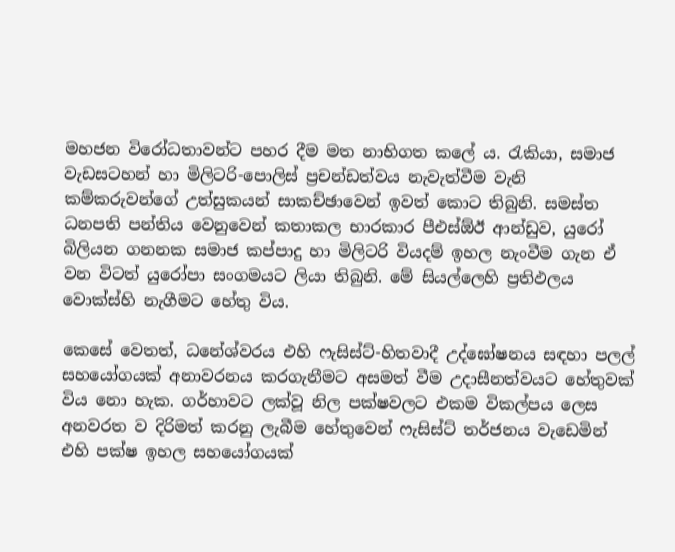මහජන විරෝධතාවන්ට පහර දීම මත නාභිගත කලේ ය. රැකියා, සමාජ වැඩසටහන් හා මිලිටරි-පොලිස් ප්‍රචන්ඩත්වය නැවැත්වීම වැනි කම්කරුවන්ගේ උත්සුකයන් සාකච්ඡාවෙන් ඉවත් කොට තිබුනි. සමස්ත ධනපති පන්තිය වෙනුවෙන් කතාකල භාරකාර පීඑස්ඕඊ ආන්ඩුව, යුරෝ බිලියන ගනනක සමාජ කප්පාදු හා මිලිටරි වියදම් ඉහල නැංවීම ගැන ඒ වන විටත් යුරෝපා සංගමයට ලියා තිබුනි. මේ සියල්ලෙහි ප්‍රතිඵලය වොක්ස්හි නැගීමට හේතු විය.

කෙසේ වෙතත්, ධනේශ්වරය එහි ෆැසිස්ට්-හිතවාදී උද්ඝෝෂනය සඳහා පලල් සහයෝගයක් අනාවරනය කරගැනීමට අසමත් වීම උදාසීනත්වයට හේතුවක් විය නො හැක. ගර්හාවට ලක්වූ නිල පක්ෂවලට එකම විකල්පය ලෙස අනවරත ව දිරිමත් කරනු ලැබීම හේතුවෙන් ෆැසිස්ට් තර්ජනය වැඩෙමින් එහි පක්ෂ ඉහල සහයෝගයක්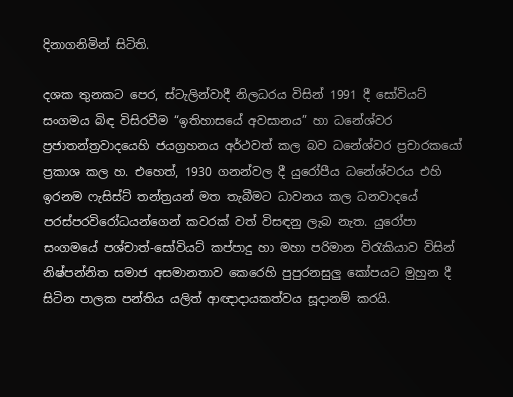දිනාගනිමින් සිටිති.

දශක තුනකට පෙර, ස්ටැලින්වාදී නිලධරය විසින් 1991 දී සෝවියට් සංගමය බිඳ විසිරවීම “ඉතිහාසයේ අවසානය” හා ධනේශ්වර ප්‍රජාතන්ත්‍රවාදයෙහි ජයග්‍රහනය අර්ථවත් කල බව ධනේශ්වර ප්‍රචාරකයෝ ප්‍රකාශ කල හ. එහෙත්, 1930 ගනන්වල දී යුරෝපීය ධනේශ්වරය එහි ඉරනම ෆැසිස්ට් තන්ත්‍රයන් මත තැබීමට ධාවනය කල ධනවාදයේ පරස්පරවිරෝධයන්ගෙන් කවරක් වත් විසඳනු ලැබ නැත. යුරෝපා සංගමයේ පශ්චාත්-සෝවියට් කප්පාදු හා මහා පරිමාන විරැකියාව විසින් නිෂ්පන්නිත සමාජ අසමානතාව කෙරෙහි පුපුරනසුලු‍ කෝපයට මුහුන දී සිටින පාලක පන්තිය යලිත් ආඥාදායකත්වය සූදානම් කරයි.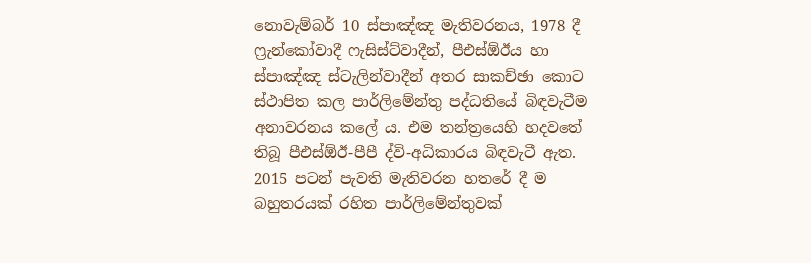නොවැම්බර් 10 ස්පාඤ්ඤ මැතිවරනය, 1978 දී ෆ්‍රැන්කෝවාදී ෆැසිස්ට්වාදීන්, පීඑස්ඕඊය හා ස්පාඤ්ඤ ස්ටැලින්වාදීන් අතර සාකච්ඡා කොට ස්ථාපිත කල පාර්ලිමේන්තු පද්ධතියේ බිඳවැටීම අනාවරනය කලේ ය. එම තන්ත්‍රයෙහි හදවතේ තිබූ පීඑස්ඕඊ-පීපී ද්වි-අධිකාරය බිඳවැටී ඇත. 2015 පටන් පැවති මැතිවරන හතරේ දී ම බහුතරයක් රහිත පාර්ලිමේන්තුවක්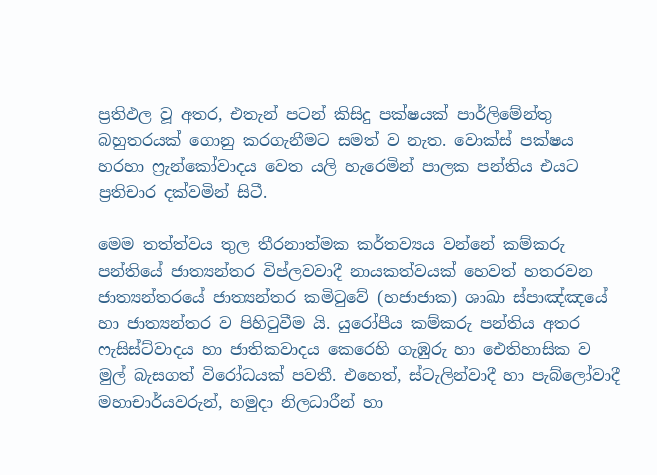ප්‍රතිඵල වූ අතර, එතැන් පටන් කිසිදු පක්ෂයක් පාර්ලිමේන්තු බහුතරයක් ගොනු කරගැනීමට සමත් ව නැත. වොක්ස් පක්ෂය හරහා ෆ්‍රැන්කෝවාදය වෙත යලි හැරෙමින් පාලක පන්තිය එයට ප්‍රතිචාර දක්වමින් සිටී.

මෙම තත්ත්වය තුල තීරනාත්මක කර්තව්‍යය වන්නේ කම්කරු පන්තියේ ජාත්‍යන්තර විප්ලවවාදී නායකත්වයක් හෙවත් හතරවන ජාත්‍යන්තරයේ ජාත්‍යන්තර කමිටුවේ (හජාජාක) ශාඛා ස්පාඤ්ඤයේ හා ජාත්‍යන්තර ව පිහිටුවීම යි. යුරෝපීය කම්කරු පන්තිය අතර ෆැසිස්ට්වාදය හා ජාතිකවාදය කෙරෙහි ගැඹුරු හා ඓතිහාසික ව මුල් බැසගත් විරෝධයක් පවතී. එහෙත්, ස්ටැලින්වාදී හා පැබ්ලෝවාදී මහාචාර්යවරුන්, හමුදා නිලධාරීන් හා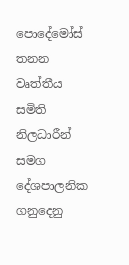පොදේමෝස් තනන වෘත්තීය සමිති නිලධාරීන් සමග දේශපාලනික ගනුදෙනු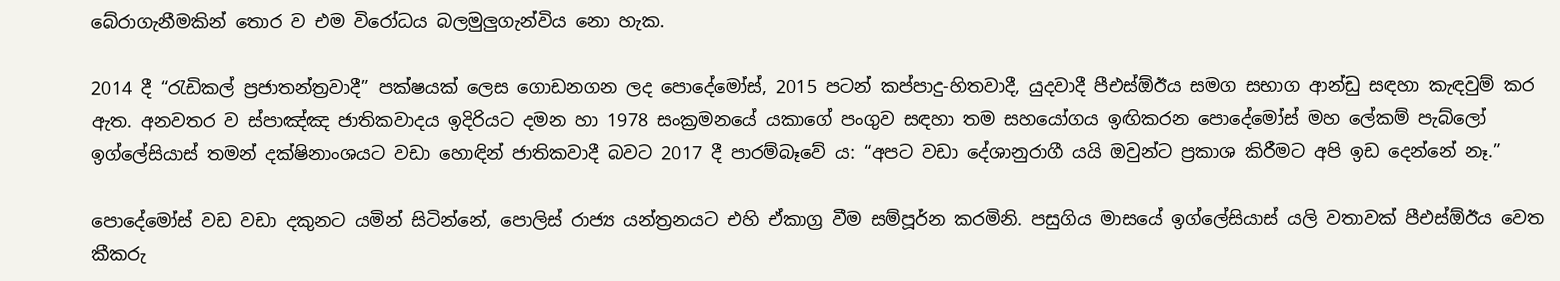බේරාගැනීමකින් තොර ව එම විරෝධය බලමුලු‍ගැන්විය නො හැක.

2014 දී “රැඩිකල් ප්‍රජාතන්ත්‍රවාදී” පක්ෂයක් ලෙස ගොඩනගන ලද පොදේමෝස්, 2015 පටන් කප්පාදු-හිතවාදී, යුදවාදී පීඑස්ඕඊය සමග සභාග ආන්ඩු සඳහා කැඳවුම් කර ඇත. අනවතර ව ස්පාඤ්ඤ ජාතිකවාදය ඉදිරියට දමන හා 1978 සංක්‍රමනයේ යකාගේ පංගුව සඳහා තම සහයෝගය ඉඟිකරන පොදේමෝස් මහ ලේකම් පැබ්ලෝ ඉග්ලේසියාස් තමන් දක්ෂිනාංශයට වඩා හොඳින් ජාතිකවාදී බවට 2017 දී පාරම්බෑවේ ය: “අපට වඩා දේශානුරාගී යයි ඔවුන්ට ප්‍රකාශ කිරීමට අපි ඉඩ දෙන්නේ නෑ.”

පොදේමෝස් වඩ වඩා දකුනට යමින් සිටින්නේ, පොලිස් රාජ්‍ය යන්ත්‍රනයට එහි ඒකාග්‍ර වීම සම්පූර්න කරමිනි. පසුගිය මාසයේ ඉග්ලේසියාස් යලි වතාවක් පීඑස්ඕඊය වෙත කීකරු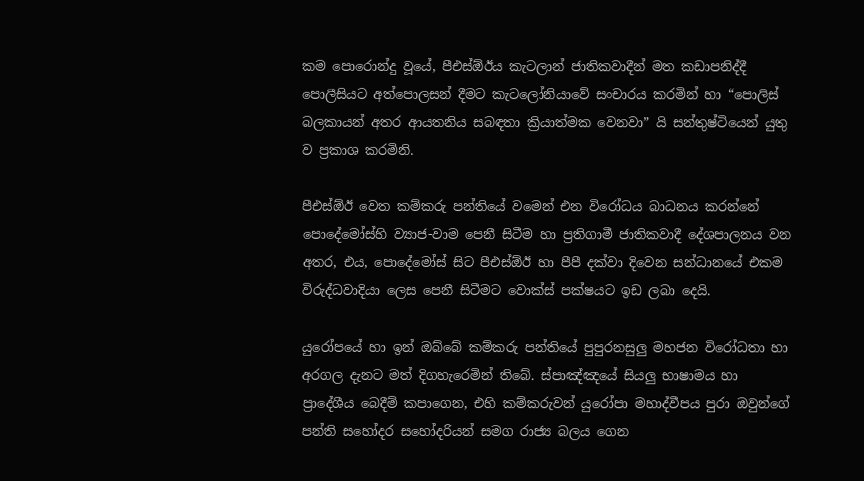කම පොරොන්දු වූයේ, පීඑස්ඕඊය කැටලාන් ජාතිකවාදීන් මත කඩාපනිද්දී පොලීසියට අත්පොලසන් දීමට කැටලෝනියාවේ සංචාරය කරමින් හා “පොලිස් බලකායන් අතර ආයතනිය සබඳතා ක්‍රියාත්මක වෙනවා” යි සන්තුෂ්ටියෙන් යුතු ව ප්‍රකාශ කරමිනි.

පීඑස්ඕඊ වෙත කම්කරු පන්තියේ වමෙන් එන විරෝධය බාධනය කරන්නේ පොදේමෝස්හි ව්‍යාජ-වාම පෙනී සිටීම හා ප්‍රතිගාමී ජාතිකවාදී දේශපාලනය වන අතර, එය, පොදේමෝස් සිට පීඑස්ඕඊ හා පීපී දක්වා දිවෙන සන්ධානයේ එකම විරුද්ධවාදියා ලෙස පෙනී සිටීමට වොක්ස් පක්ෂයට ඉඩ ලබා දෙයි.

යුරෝපයේ හා ඉන් ඔබ්බේ කම්කරු පන්තියේ පුපුරනසුලු‍ මහජන විරෝධතා හා අරගල දැනට මත් දිගහැරෙමින් තිබේ. ස්පාඤ්ඤයේ සියලු‍ භාෂාමය හා ප්‍රාදේශීය බෙදීම් කපාගෙන, එහි කම්කරුවන් යුරෝපා මහාද්වීපය පුරා ඔවුන්ගේ පන්ති සහෝදර සහෝදරියන් සමග රාජ්‍ය බලය ගෙන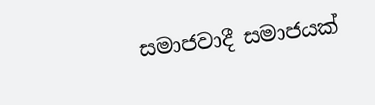සමාජවාදී සමාජයක්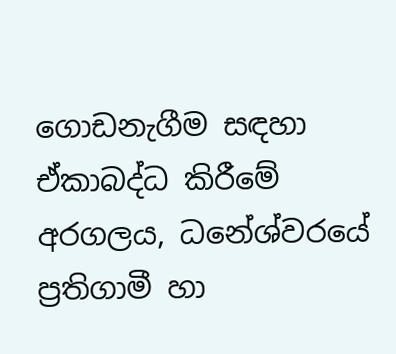ගොඩනැගීම සඳහා ඒකාබද්ධ කිරීමේ අරගලය, ධනේශ්වරයේ ප්‍රතිගාමී හා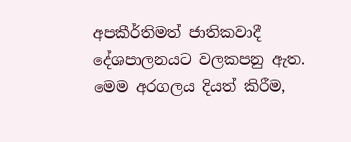අපකීර්තිමත් ජාතිකවාදී දේශපාලනයට වලකපනු ඇත. මෙම අරගලය දියත් කිරීම,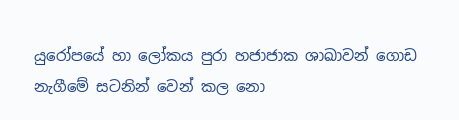යුරෝපයේ හා ලෝකය පුරා හජාජාක ශාඛාවන් ගොඩ නැගීමේ සටනින් වෙන් කල නො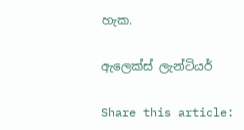හැක.

ඇලෙක්ස් ලැන්ටියර්

Share this article: